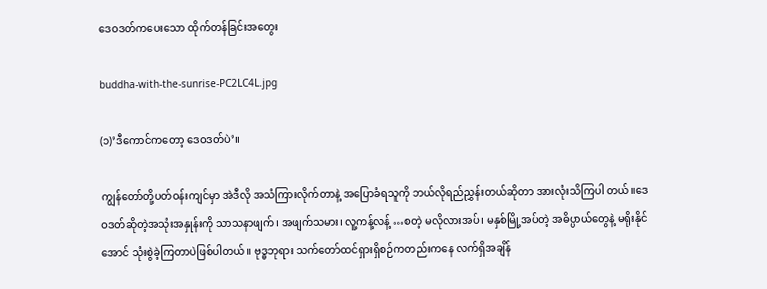ဒေဝဒတ်ကပေးသော ထိုက်တန်ခြင်းအတွေး

buddha-with-the-sunrise-PC2LC4L.jpg

(၁)’ဒီကောင်ကတော့ ဒေဝဒတ်ပဲ’။

ကျွန်တော်တို့ပတ်ဝန်းကျင်မှာ အဲဒီလို အသံကြားလိုက်တာနဲ့ အပြောခံရသူကို ဘယ်လိုရည်ညွှန်းတယ်ဆိုတာ အားလုံးသိကြပါ တယ်။ဒေဝဒတ်ဆိုတဲ့အသုံးအနှုန်းကို သာသနာဖျက်၊ အဖျက်သမား၊ လူ့ကန့်လန့် …စတဲ့ မလိုလားအပ်၊ မနှစ်မြို့အပ်တဲ့ အဓိပ္ပာယ်တွေနဲ့ မရိုးနိုင်အောင် သုံးစွဲခဲ့ကြတာပဲဖြစ်ပါတယ်။ ဗုဒ္ဓဘုရား သက်တော်ထင်ရှားရှိစဉ်ကတည်းကနေ လက်ရှိအချိန်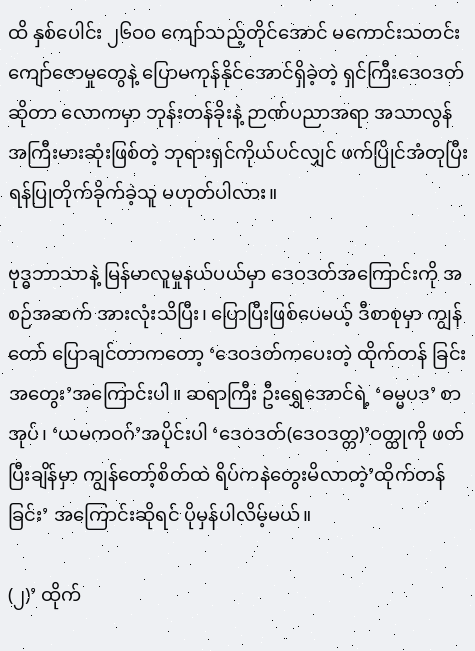ထိ နှစ်ပေါင်း ၂၆ဝဝ ကျော်သည့်တိုင်အောင် မကောင်းသတင်း ကျော်ဇောမှုတွေနဲ့ ပြောမကုန်နိုင်အောင်ရှိခဲ့တဲ့ ရှင်ကြီးဒေဝဒတ် ဆိုတာ လောကမှာ ဘုန်းတန်ခိုးနဲ့ ဉာဏ်ပညာအရာ အသာလွန် အကြီးမားဆုံးဖြစ်တဲ့ ဘုရားရှင်ကိုယ်ပင်လျှင် ဖက်ပြိုင်အံတုပြီး ရန်ပြုတိုက်ခိုက်ခဲ့သူ မဟုတ်ပါလား။

ဗုဒ္ဓဘာသာနဲ့ မြန်မာလူမှုနယ်ပယ်မှာ ဒေဝဒတ်အကြောင်းကို အစဉ်အဆက် အားလုံးသိပြီး၊ ပြောပြီးဖြစ်ပေမယ့် ဒီစာစုမှာ ကျွန်တော် ပြောချင်တာကတော့ ‘ဒေဝဒတ်ကပေးတဲ့ ထိုက်တန် ခြင်းအတွေး’အကြောင်းပါ။ ဆရာကြီး ဦးရွှေအောင်ရဲ့ ‘ဓမ္မပဒ’ စာအုပ်၊ ‘ယမကဝဂ်’အပိုင်းပါ ‘ဒေဝဒတ်(ဒေဝဒတ္တ)’ဝတ္ထုကို ဖတ်ပြီးချိန်မှာ ကျွန်တော့်စိတ်ထဲ ရိပ်ကနဲတွေးမိလာတဲ့’ထိုက်တန်ခြင်း’ အကြောင်းဆိုရင် ပိုမှန်ပါလိမ့်မယ်။

(၂)’ ထိုက်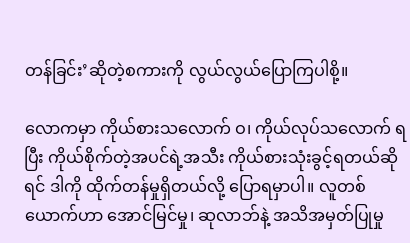တန်ခြင်း’ဆိုတဲ့စကားကို လွယ်လွယ်ပြောကြပါစို့။

လောကမှာ ကိုယ်စားသလောက် ဝ၊ ကိုယ်လုပ်သလောက် ရပြီး ကိုယ်စိုက်တဲ့အပင်ရဲ့အသီး ကိုယ်စားသုံးခွင့်ရတယ်ဆိုရင် ဒါကို ထိုက်တန်မှုရှိတယ်လို့ ပြောရမှာပါ။ လူတစ်ယောက်ဟာ အောင်မြင်မှု၊ ဆုလာဘ်နဲ့ အသိအမှတ်ပြုမှု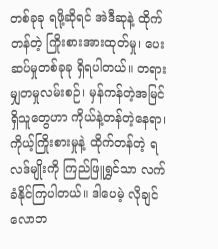တစ်ခုခု ရဖို့ဆိုရင် အဲဒီဆုနဲ့ ထိုက်တန်တဲ့ ကြိုးစားအားထုတ်မှု၊ ပေးဆပ်မှုတစ်ခုခု ရှိရပါတယ်။ တရားမျှတမှုလမ်းစဉ်၊ မှန်ကန်တဲ့အမြင် ရှိသူတွေဟာ ကိုယ်နဲ့တန်တဲ့နေရာ၊ ကိုယ့်ကြိုးစားမှုနဲ့ ထိုက်တန်တဲ့ ရလဒ်မျိုးကို ကြည်ဖြူရွှင်သာ လက်ခံနိုင်ကြပါတယ်။ ဒါပေမဲ့ လိုချင်လောဘ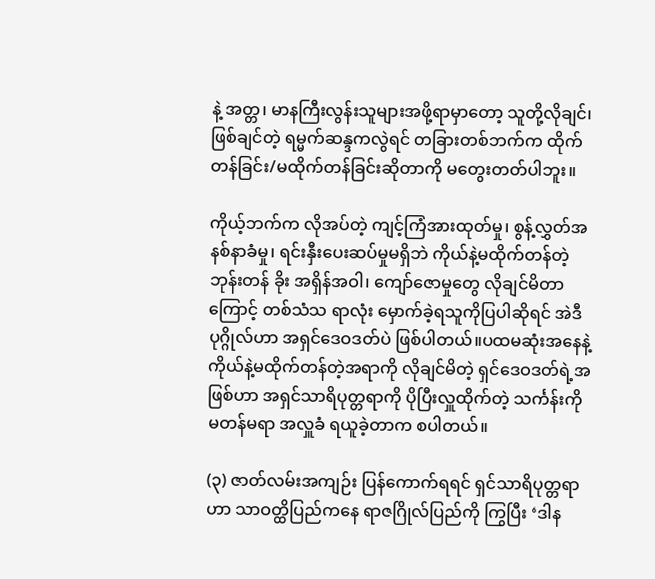နဲ့ အတ္တ၊ မာနကြီးလွန်းသူများအဖို့ရာမှာတော့ သူတို့လိုချင်၊ ဖြစ်ချင်တဲ့ ရမ္မက်ဆန္ဒကလွဲရင် တခြားတစ်ဘက်က ထိုက်တန်ခြင်း/မထိုက်တန်ခြင်းဆိုတာကို မတွေးတတ်ပါဘူး။

ကိုယ့်ဘက်က လိုအပ်တဲ့ ကျင့်ကြံအားထုတ်မှု၊ စွန့်လွှတ်အ နစ်နာခံမှု၊ ရင်းနှီးပေးဆပ်မှုမရှိဘဲ ကိုယ်နဲ့မထိုက်တန်တဲ့ ဘုန်းတန် ခိုး အရှိန်အဝါ၊ ကျော်ဇောမှုတွေ လိုချင်မိတာကြောင့် တစ်သံသ ရာလုံး မှောက်ခဲ့ရသူကိုပြပါဆိုရင် အဲဒီပုဂ္ဂိုလ်ဟာ အရှင်ဒေဝဒတ်ပဲ ဖြစ်ပါတယ်။ပထမဆုံးအနေနဲ့ ကိုယ်နဲ့မထိုက်တန်တဲ့အရာကို လိုချင်မိတဲ့ ရှင်ဒေဝဒတ်ရဲ့အဖြစ်ဟာ အရှင်သာရိပုတ္တရာကို ပိုပြီးလှူထိုက်တဲ့ သင်္ကန်းကို မတန်မရာ အလှူခံ ရယူခဲ့တာက စပါတယ်။

(၃) ဇာတ်လမ်းအကျဉ်း ပြန်ကောက်ရရင် ရှင်သာရိပုတ္တရာဟာ သာဝတ္ထိပြည်ကနေ ရာဇဂြိုလ်ပြည်ကို ကြွပြီး ‘ဒါန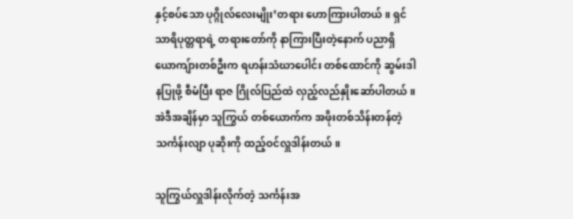နှင့်စပ်သော ပုဂ္ဂိုလ်လေးမျိုး’တရား ဟောကြားပါတယ်။ ရှင်သာရိပုတ္တရာရဲ့ တရားတော်ကို နာကြားပြီးတဲ့နောက် ပညာရှိယောကျ်ားတစ်ဦးက ရဟန်းသံဃာပေါင်း တစ်ထောင်ကို ဆွမ်းဒါနပြုဖို့ စီမံပြီး ရာဇ ဂြိုလ်ပြည်ထဲ လှည့်လည်နှိုးဆော်ပါတယ်။ အဲဒီအချိန်မှာ သူကြွယ် တစ်ယောက်က အဖိုးတစ်သိန်းတန်တဲ့ သင်္ကန်းလျာ ပုဆိုးကို ထည့်ဝင်လှူဒါန်းတယ်။

သူကြွယ်လှူဒါန်းလိုက်တဲ့ သင်္ကန်းအ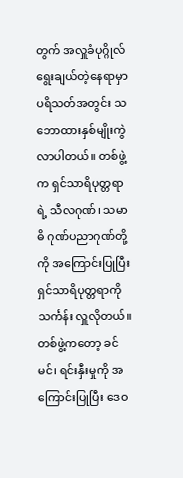တွက် အလှူခံပုဂ္ဂိုလ် ရွေးချယ်တဲ့နေရာမှာ ပရိသတ်အတွင်း သဘောထားနှစ်မျိုးကွဲ လာပါတယ်။ တစ်ဖွဲ့က ရှင်သာရိပုတ္တရာရဲ့ သီလဂုဏ်၊ သမာဓိ ဂုဏ်ပညာဂုဏ်တို့ကို အကြောင်းပြုပြီး ရှင်သာရိပုတ္တရာကို သင်္ကန်း လှူလိုတယ်။ တစ်ဖွဲ့ကတော့ ခင်မင်၊ ရင်းနှီးမှုကို အကြောင်းပြုပြီး ဒေဝ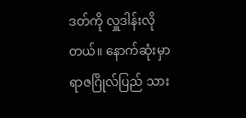ဒတ်ကို လှူဒါန်းလိုတယ်။ နောက်ဆုံးမှာ ရာဇဂြိုလ်ပြည် သား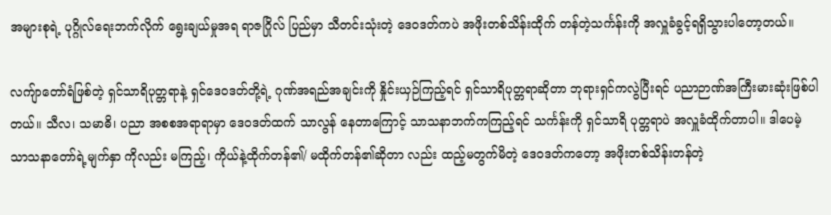အများစုရဲ့ ပုဂ္ဂိုလ်ရေးဘက်လိုက် ရွေးချယ်မှုအရ ရာဇဂြိုလ် ပြည်မှာ သီတင်းသုံးတဲ့ ဒေဝဒတ်ကပဲ အဖိုးတစ်သိန်းထိုက် တန်တဲ့သင်္ကန်းကို အလှူခံခွင့်ရရှိသွားပါတော့တယ်။

လကျ်ာတော်ရံဖြစ်တဲ့ ရှင်သာရိပုတ္တရာနဲ့ ရှင်ဒေဝဒတ်တို့ရဲ့ ဂုဏ်အရည်အချင်းကို နှိုင်းယှဉ်ကြည့်ရင် ရှင်သာရိပုတ္တရာဆိုတာ ဘုရားရှင်ကလွဲပြီးရင် ပညာဉာဏ်အကြီးမားဆုံးဖြစ်ပါတယ်။ သီလ၊ သမာဓိ၊ ပညာ အစစအရာရာမှာ ဒေဝဒတ်ထက် သာလွန် နေတာကြောင့် သာသနာဘက်ကကြည့်ရင် သင်္ကန်းကို ရှင်သာရိ ပုတ္တရာပဲ အလှူခံထိုက်တာပါ။ ဒါပေမဲ့ သာသနာတော်ရဲ့မျက်နှာ ကိုလည်း မကြည့်၊ ကိုယ်နဲ့ထိုက်တန်၏/ မထိုက်တန်၏ဆိုတာ လည်း ထည့်မတွက်မိတဲ့ ဒေဝဒတ်ကတော့ အဖိုးတစ်သိန်းတန်တဲ့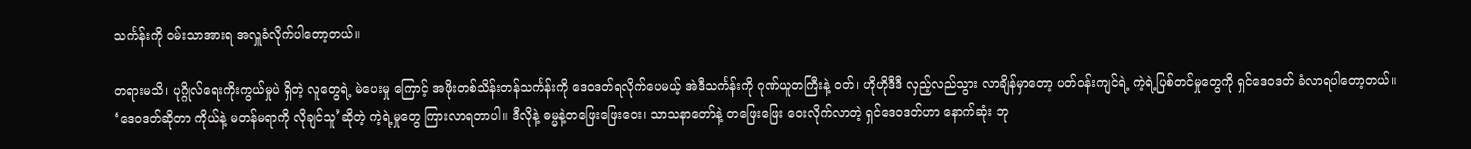သင်္ကန်းကို ဝမ်းသာအားရ အလှူခံလိုက်ပါတော့တယ်။

တရားမသိ၊ ပုဂ္ဂိုလ်ရေးကိုးကွယ်မှုပဲ ရှိတဲ့ လူတွေရဲ့ မဲပေးမှု ကြောင့် အဖိုးတစ်သိန်းတန်သင်္ကန်းကို ဒေဝဒတ်ရလိုက်ပေမယ့် အဲဒီသင်္ကန်းကို ဂုဏ်ယူတကြီးနဲ့ ဝတ်၊ ဟိုဟိုဒီဒီ လှည့်လည်သွား လာချိန်မှာတော့ ပတ်ဝန်းကျင်ရဲ့ ကဲ့ရဲ့ပြစ်တင်မှုတွေကို ရှင်ဒေဝဒတ် ခံလာရပါတော့တယ်။ ‘ဒေဝဒတ်ဆိုတာ ကိုယ်နဲ့ မတန်မရာကို လိုချင်သူ’ဆိုတဲ့ ကဲ့ရဲ့မှုတွေ ကြားလာရတာပါ။ ဒီလိုနဲ့ ဓမ္မနဲ့တဖြေးဖြေးဝေး၊ သာသနာတော်နဲ့ တဖြေးဖြေး ဝေးလိုက်လာတဲ့ ရှင်ဒေဝဒတ်ဟာ နောက်ဆုံး ဘု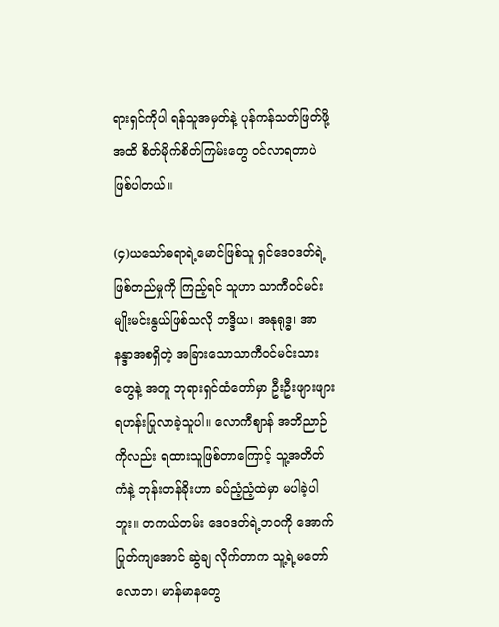ရားရှင်ကိုပါ ရန်သူအမှတ်နဲ့ ပုန်ကန်သတ်ဖြတ်ဖို့အထိ စိတ်မိုက်စိတ်ကြမ်းတွေ ဝင်လာရတာပဲဖြစ်ပါတယ်။

(၄)ယသော်ဓရာရဲ့မောင်ဖြစ်သူ ရှင်ဒေဝဒတ်ရဲ့ဖြစ်တည်မှုကို ကြည့်ရင် သူဟာ သာကီဝင်မင်းမျိုးမင်းနွယ်ဖြစ်သလို ဘဒ္ဒိယ၊ အနုရုဒ္ဓ၊ အာနန္ဒာအစရှိတဲ့ အခြားသောသာကီဝင်မင်းသားတွေနဲ့ အတူ ဘုရားရှင်ထံတော်မှာ ဦးဦးဖျားဖျား ရဟန်းပြုလာခဲ့သူပါ။ လောကီဈာန် အဘိညာဉ်ကိုလည်း ရထားသူဖြစ်တာကြောင့် သူ့အတိတ်ကံနဲ့ ဘုန်းတန်ခိုးဟာ ခပ်ညံ့ညံ့ထဲမှာ မပါခဲ့ပါဘူး။ တကယ်တမ်း ဒေဝဒတ်ရဲ့ဘဝကို အောက်ပြုတ်ကျအောင် ဆွဲချ လိုက်တာက သူ့ရဲ့မတော်လောဘ၊ မာန်မာနတွေ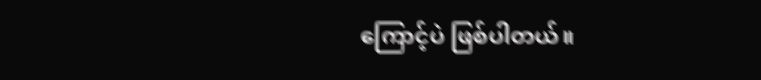ကြောင့်ပဲ ဖြစ်ပါတယ်။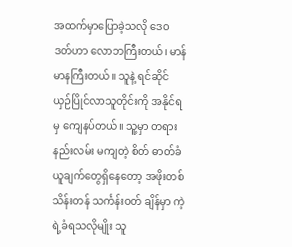အထက်မှာပြောခဲ့သလို ဒေဝဒတ်ဟာ လောဘကြီးတယ်၊ မာန်မာနကြီးတယ်။ သူနဲ့ ရင်ဆိုင်ယှဉ်ပြိုင်လာသူတိုင်းကို အနိုင်ရမှ ကျေနပ်တယ်။ သူ့မှာ တရားနည်းလမ်း မကျတဲ့ စိတ် ဓာတ်ခံယူချက်တွေရှိနေတော့ အဖိုးတစ်သိန်းတန် သင်္ကန်းဝတ် ချိန်မှာ ကဲ့ရဲ့ခံရသလိုမျိုး သူ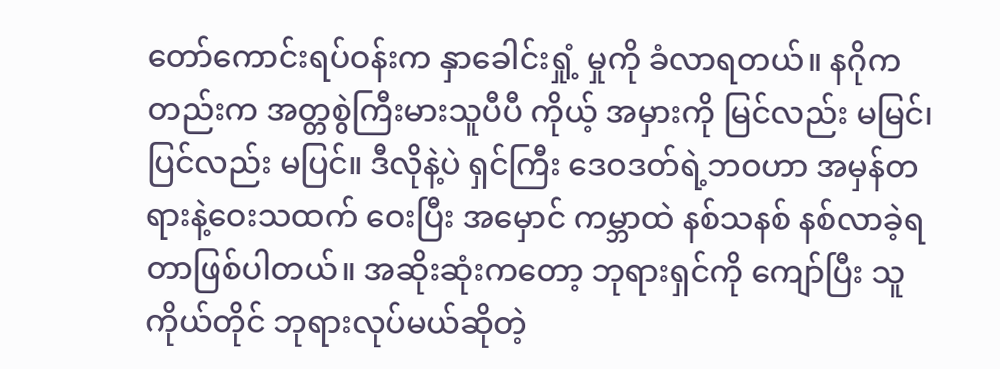တော်ကောင်းရပ်ဝန်းက နှာခေါင်းရှုံ့ မှုကို ခံလာရတယ်။ နဂိုကတည်းက အတ္တစွဲကြီးမားသူပီပီ ကိုယ့် အမှားကို မြင်လည်း မမြင်၊ ပြင်လည်း မပြင်။ ဒီလိုနဲ့ပဲ ရှင်ကြီး ဒေဝဒတ်ရဲ့ဘဝဟာ အမှန်တရားနဲ့ဝေးသထက် ဝေးပြီး အမှောင် ကမ္ဘာထဲ နစ်သနစ် နစ်လာခဲ့ရတာဖြစ်ပါတယ်။ အဆိုးဆုံးကတော့ ဘုရားရှင်ကို ကျော်ပြီး သူကိုယ်တိုင် ဘုရားလုပ်မယ်ဆိုတဲ့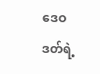ဒေဝဒတ်ရဲ့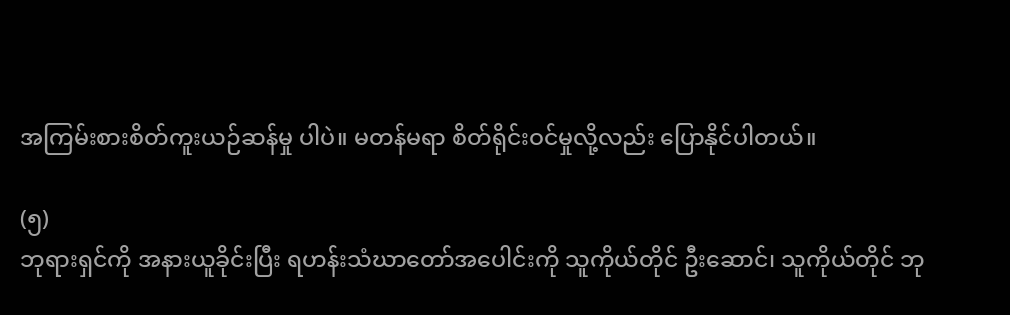အကြမ်းစားစိတ်ကူးယဉ်ဆန်မှု ပါပဲ။ မတန်မရာ စိတ်ရိုင်းဝင်မှုလို့လည်း ပြောနိုင်ပါတယ်။

(၅)
ဘုရားရှင်ကို အနားယူခိုင်းပြီး ရဟန်းသံဃာတော်အပေါင်းကို သူကိုယ်တိုင် ဦးဆောင်၊ သူကိုယ်တိုင် ဘု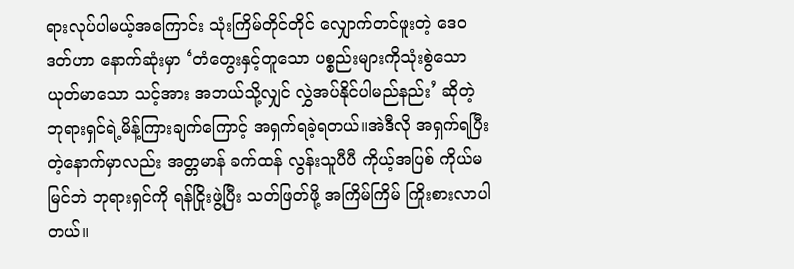ရားလုပ်ပါမယ့်အကြောင်း သုံးကြိမ်တိုင်တိုင် လျှောက်တင်ဖူးတဲ့ ဒေဝဒတ်ဟာ နောက်ဆုံးမှာ ‘တံတွေးနှင့်တူသော ပစ္စည်းများကိုသုံးစွဲသော ယုတ်မာသော သင့်အား အဘယ်သို့လျှင် လွှဲအပ်နိုင်ပါမည်နည်း’ ဆိုတဲ့ ဘုရားရှင်ရဲ့မိန့်ကြားချက်ကြောင့် အရှက်ရခဲ့ရတယ်။အဲဒီလို အရှက်ရပြီးတဲ့နောက်မှာလည်း အတ္တမာန် ခက်ထန် လွန်းသူပီပီ ကိုယ့်အပြစ် ကိုယ်မမြင်ဘဲ ဘုရားရှင်ကို ရန်ငြိုးဖွဲ့ပြီး သတ်ဖြတ်ဖို့ အကြိမ်ကြိမ် ကြိုးစားလာပါတယ်။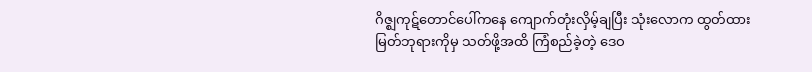ဂိဇ္ဈကုဋ်တောင်ပေါ်ကနေ ကျောက်တုံးလှိမ့်ချပြီး သုံးလောက ထွတ်ထား မြတ်ဘုရားကိုမှ သတ်ဖို့အထိ ကြံစည်ခဲ့တဲ့ ဒေဝ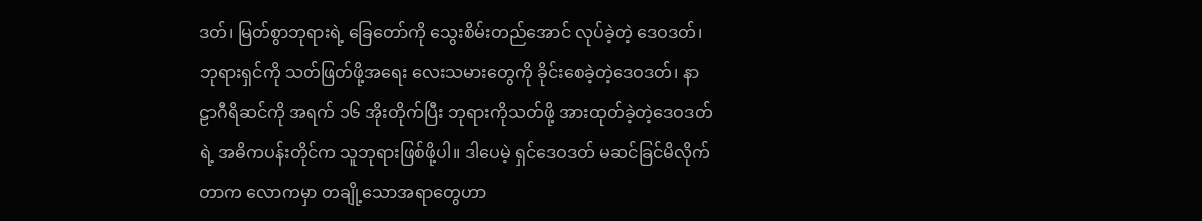ဒတ်၊ မြတ်စွာဘုရားရဲ့ ခြေတော်ကို သွေးစိမ်းတည်အောင် လုပ်ခဲ့တဲ့ ဒေဝဒတ်၊ ဘုရားရှင်ကို သတ်ဖြတ်ဖို့အရေး လေးသမားတွေကို ခိုင်းစေခဲ့တဲ့ဒေဝဒတ်၊ နာဠာဂီရိဆင်ကို အရက် ၁၆ အိုးတိုက်ပြီး ဘုရားကိုသတ်ဖို့ အားထုတ်ခဲ့တဲ့ဒေဝဒတ်ရဲ့ အဓိကပန်းတိုင်က သူဘုရားဖြစ်ဖို့ပါ။ ဒါပေမဲ့ ရှင်ဒေဝဒတ် မဆင်ခြင်မိလိုက်တာက လောကမှာ တချို့သောအရာတွေဟာ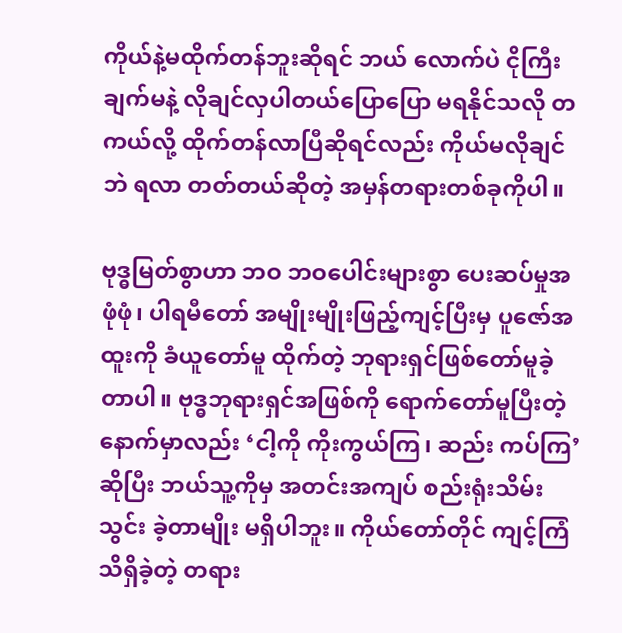ကိုယ်နဲ့မထိုက်တန်ဘူးဆိုရင် ဘယ် လောက်ပဲ ငိုကြီးချက်မနဲ့ လိုချင်လှပါတယ်ပြောပြော မရနိုင်သလို တကယ်လို့ ထိုက်တန်လာပြီဆိုရင်လည်း ကိုယ်မလိုချင်ဘဲ ရလာ တတ်တယ်ဆိုတဲ့ အမှန်တရားတစ်ခုကိုပါ။

ဗုဒ္ဓမြတ်စွာဟာ ဘဝ ဘဝပေါင်းများစွာ ပေးဆပ်မှုအဖုံဖုံ၊ ပါရမီတော် အမျိုးမျိုးဖြည့်ကျင့်ပြီးမှ ပူဇော်အထူးကို ခံယူတော်မူ ထိုက်တဲ့ ဘုရားရှင်ဖြစ်တော်မူခဲ့တာပါ။ ဗုဒ္ဓဘုရားရှင်အဖြစ်ကို ရောက်တော်မူပြီးတဲ့နောက်မှာလည်း ‘ငါ့ကို ကိုးကွယ်ကြ၊ ဆည်း ကပ်ကြ’ဆိုပြီး ဘယ်သူ့ကိုမှ အတင်းအကျပ် စည်းရုံးသိမ်းသွင်း ခဲ့တာမျိုး မရှိပါဘူး။ ကိုယ်တော်တိုင် ကျင့်ကြံသိရှိခဲ့တဲ့ တရား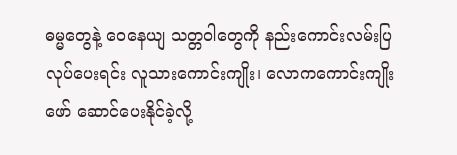ဓမ္မတွေနဲ့ ဝေနေယျ သတ္တဝါတွေကို နည်းကောင်းလမ်းပြ လုပ်ပေးရင်း လူသားကောင်းကျိုး၊ လောကကောင်းကျိုး ဖော် ဆောင်ပေးနိုင်ခဲ့လို့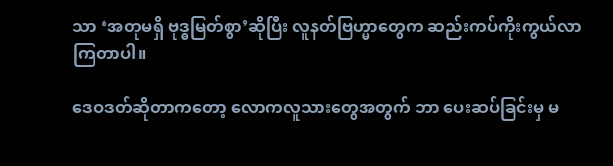သာ ‘အတုမရှိ ဗုဒ္ဓမြတ်စွာ’ဆိုပြီး လူနတ်ဗြဟ္မာတွေက ဆည်းကပ်ကိုးကွယ်လာကြတာပါ။

ဒေဝဒတ်ဆိုတာကတော့ လောကလူသားတွေအတွက် ဘာ ပေးဆပ်ခြင်းမှ မ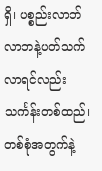ရှိ၊ ပစ္စည်းလာဘ်လာဘနဲ့ပတ်သက်လာရင်လည်း သင်္ကန်းတစ်ထည်၊ တစ်စုံအတွက်နဲ့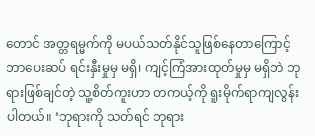တောင် အတ္တရမ္မက်ကို မပယ်သတ်နိုင်သူဖြစ်နေတာကြောင့် ဘာပေးဆပ် ရင်းနှီးမှုမှ မရှိ၊ ကျင့်ကြံအားထုတ်မှုမှ မရှိဘဲ ဘုရားဖြစ်ချင်တဲ့ သူ့စိတ်ကူးဟာ တကယ့်ကို ရူးမိုက်ရာကျလွန်းပါတယ်။ ‘ဘုရားကို သတ်ရင် ဘုရား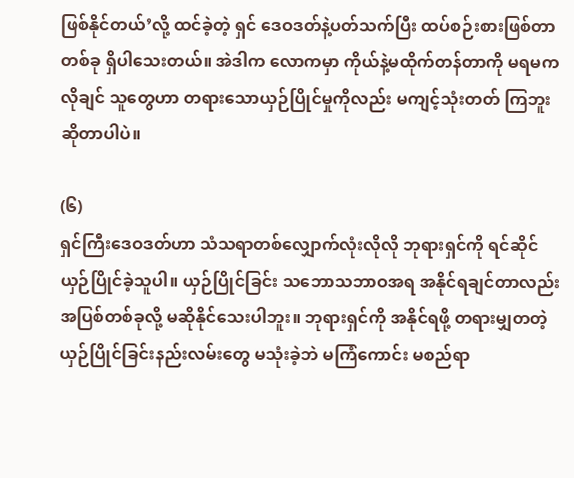ဖြစ်နိုင်တယ်’လို့ ထင်ခဲ့တဲ့ ရှင် ဒေဝဒတ်နဲ့ပတ်သက်ပြီး ထပ်စဉ်းစားဖြစ်တာတစ်ခု ရှိပါသေးတယ်။ အဲဒါက လောကမှာ ကိုယ်နဲ့မထိုက်တန်တာကို မရမက လိုချင် သူတွေဟာ တရားသောယှဉ်ပြိုင်မှုကိုလည်း မကျင့်သုံးတတ် ကြဘူး ဆိုတာပါပဲ။

(၆)
ရှင်ကြီးဒေဝဒတ်ဟာ သံသရာတစ်လျှောက်လုံးလိုလို ဘုရားရှင်ကို ရင်ဆိုင် ယှဉ်ပြိုင်ခဲ့သူပါ။ ယှဉ်ပြိုင်ခြင်း သဘောသဘာဝအရ အနိုင်ရချင်တာလည်း အပြစ်တစ်ခုလို့ မဆိုနိုင်သေးပါဘူး။ ဘုရားရှင်ကို အနိုင်ရဖို့ တရားမျှတတဲ့ ယှဉ်ပြိုင်ခြင်းနည်းလမ်းတွေ မသုံးခဲ့ဘဲ မကြံကောင်း မစည်ရာ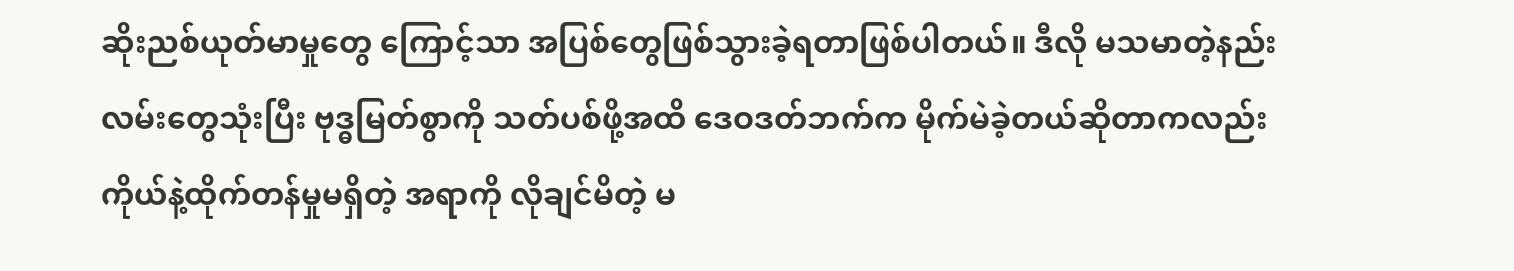ဆိုးညစ်ယုတ်မာမှုတွေ ကြောင့်သာ အပြစ်တွေဖြစ်သွားခဲ့ရတာဖြစ်ပါတယ်။ ဒီလို မသမာတဲ့နည်းလမ်းတွေသုံးပြီး ဗုဒ္ဓမြတ်စွာကို သတ်ပစ်ဖို့အထိ ဒေဝဒတ်ဘက်က မိုက်မဲခဲ့တယ်ဆိုတာကလည်း ကိုယ်နဲ့ထိုက်တန်မှုမရှိတဲ့ အရာကို လိုချင်မိတဲ့ မ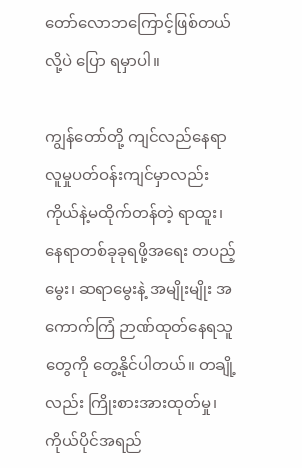တော်လောဘကြောင့်ဖြစ်တယ်လို့ပဲ ပြော ရမှာပါ။

ကျွန်တော်တို့ ကျင်လည်နေရာ လူမှုပတ်ဝန်းကျင်မှာလည်း ကိုယ်နဲ့မထိုက်တန်တဲ့ ရာထူး၊ နေရာတစ်ခုခုရဖို့အရေး တပည့်မွေး၊ ဆရာမွေးနဲ့ အမျိုးမျိုး အကောက်ကြံ ဉာဏ်ထုတ်နေရသူတွေကို တွေ့နိုင်ပါတယ်။ တချို့လည်း ကြိုးစားအားထုတ်မှု၊ ကိုယ်ပိုင်အရည်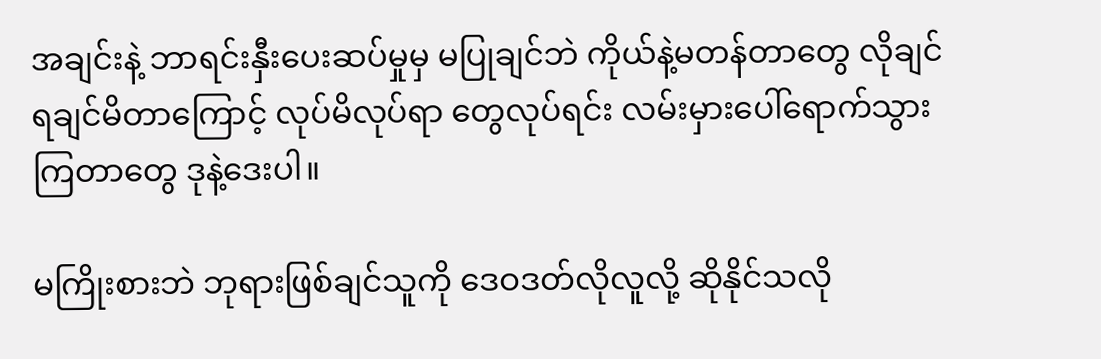အချင်းနဲ့ ဘာရင်းနှီးပေးဆပ်မှုမှ မပြုချင်ဘဲ ကိုယ်နဲ့မတန်တာတွေ လိုချင်ရချင်မိတာကြောင့် လုပ်မိလုပ်ရာ တွေလုပ်ရင်း လမ်းမှားပေါ်ရောက်သွားကြတာတွေ ဒုနဲ့ဒေးပါ။

မကြိုးစားဘဲ ဘုရားဖြစ်ချင်သူကို ဒေဝဒတ်လိုလူလို့ ဆိုနိုင်သလို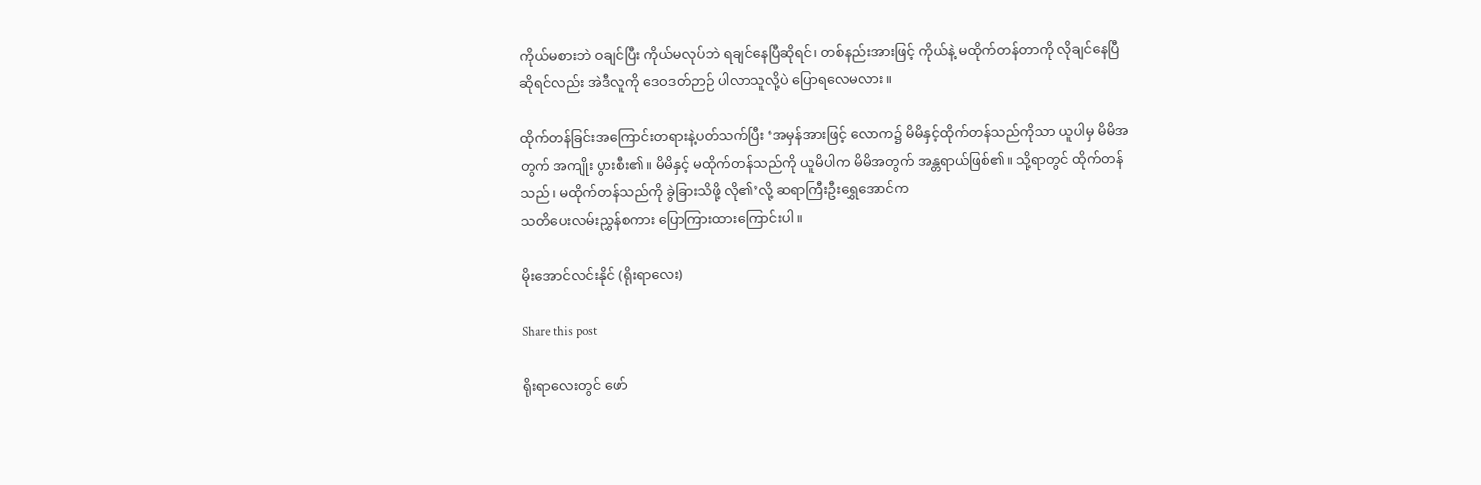ကိုယ်မစားဘဲ ဝချင်ပြီး ကိုယ်မလုပ်ဘဲ ရချင်နေပြီဆိုရင်၊ တစ်နည်းအားဖြင့် ကိုယ်နဲ့ မထိုက်တန်တာကို လိုချင်နေပြီဆိုရင်လည်း အဲဒီလူကို ဒေဝဒတ်ဉာဉ် ပါလာသူလို့ပဲ ပြောရလေမလား။

ထိုက်တန်ခြင်းအကြောင်းတရားနဲ့ပတ်သက်ပြီး ‘အမှန်အားဖြင့် လောက၌ မိမိနှင့်ထိုက်တန်သည်ကိုသာ ယူပါမှ မိမိအတွက် အကျိုး ပွားစီး၏။ မိမိနှင့် မထိုက်တန်သည်ကို ယူမိပါက မိမိအတွက် အန္တရာယ်ဖြစ်၏။ သို့ရာတွင် ထိုက်တန်သည်၊ မထိုက်တန်သည်ကို ခွဲခြားသိဖို့ လို၏’လို့ ဆရာကြီးဦးရွှေအောင်က
သတိပေးလမ်းညွှန်စကား ပြောကြားထားကြောင်းပါ။

မိုးအောင်လင်းနိုင် (ရိုးရာလေး)

Share this post

ရိုးရာလေးတွင် ဖော်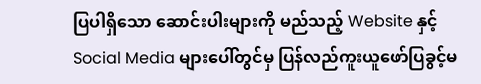ပြပါရှိသော ဆောင်းပါးများကို မည်သည့် Website နှင့် Social Media များပေါ်တွင်မှ ပြန်လည်ကူးယူဖော်ပြခွင့်မ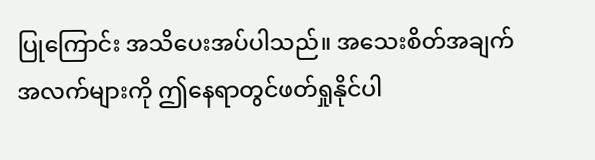ပြုကြောင်း အသိပေးအပ်ပါသည်။ အသေးစိတ်အချက်အလက်များကို ဤနေရာတွင်ဖတ်ရှုနိုင်ပါ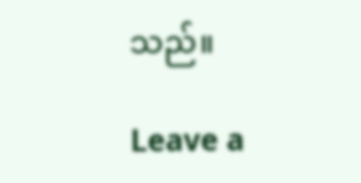သည်။

Leave a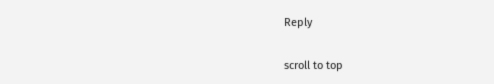Reply

scroll to top